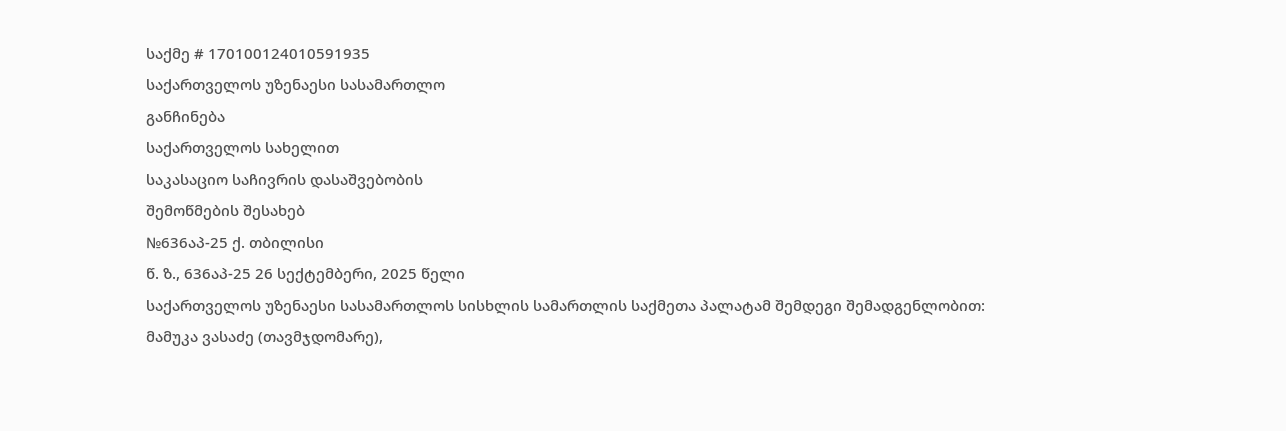საქმე # 170100124010591935
საქართველოს უზენაესი სასამართლო
განჩინება
საქართველოს სახელით
საკასაციო საჩივრის დასაშვებობის
შემოწმების შესახებ
№636აპ-25 ქ. თბილისი
წ. ზ., 636აპ-25 26 სექტემბერი, 2025 წელი
საქართველოს უზენაესი სასამართლოს სისხლის სამართლის საქმეთა პალატამ შემდეგი შემადგენლობით:
მამუკა ვასაძე (თავმჯდომარე),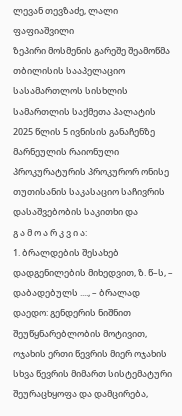ლევან თევზაძე, ლალი ფაფიაშვილი
ზეპირი მოსმენის გარეშე შეამოწმა თბილისის სააპელაციო სასამართლოს სისხლის სამართლის საქმეთა პალატის 2025 წლის 5 ივნისის განაჩენზე მარნეულის რაიონული პროკურატურის პროკურორ ონისე თუთისანის საკასაციო საჩივრის დასაშვებობის საკითხი და
გ ა მ ო ა რ კ ვ ი ა:
1. ბრალდების შესახებ დადგენილების მიხედვით, ზ. წ–ს, – დაბადებულს ...., – ბრალად დაედო: გენდერის ნიშნით შეუწყნარებლობის მოტივით, ოჯახის ერთი წევრის მიერ ოჯახის სხვა წევრის მიმართ სისტემატური შეურაცხყოფა და დამცირება,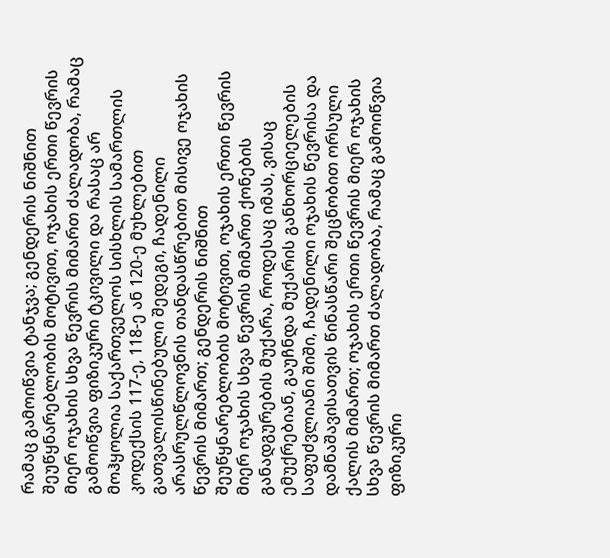რამაც გამოიწვია ტანჯვა; გენდერის ნიშნით შეუწყნარებლობის მოტივით, ოჯახის ერთი წევრის მიერ ოჯახის სხვა წევრის მიმართ ძალადობა, რამაც გამოიწვია ფიზიკური ტკივილი და რასაც არ მოჰყოლია საქართველოს სისხლის სამართლის კოდექსის 117-ე, 118-ე ან 120-ე მუხლებით გათვალისწინებული შედეგი, ჩადენილი არასრულწლოვნის თანდასწრებით მისივე ოჯახის წევრის მიმართ; გენდერის ნიშნით შეუწყნარებლობის მოტივით, ოჯახის ერთი წევრის მიერ ოჯახის სხვა წევრის მიმართ ქონების განადგურების მუქარა, როდესაც იმას, ვისაც ემუქრებიან, გაუჩნდა მუქარის განხორციელების საფუძვლიანი შიში, ჩადენილი ოჯახის წევრისა და დამნაშავისათვის წინასწარი შეცნობით ორსული ქალის მიმართ; ოჯახის ერთი წევრის მიერ ოჯახის სხვა წევრის მიმართ ძალადობა, რამაც გამოიწვია ფიზიკური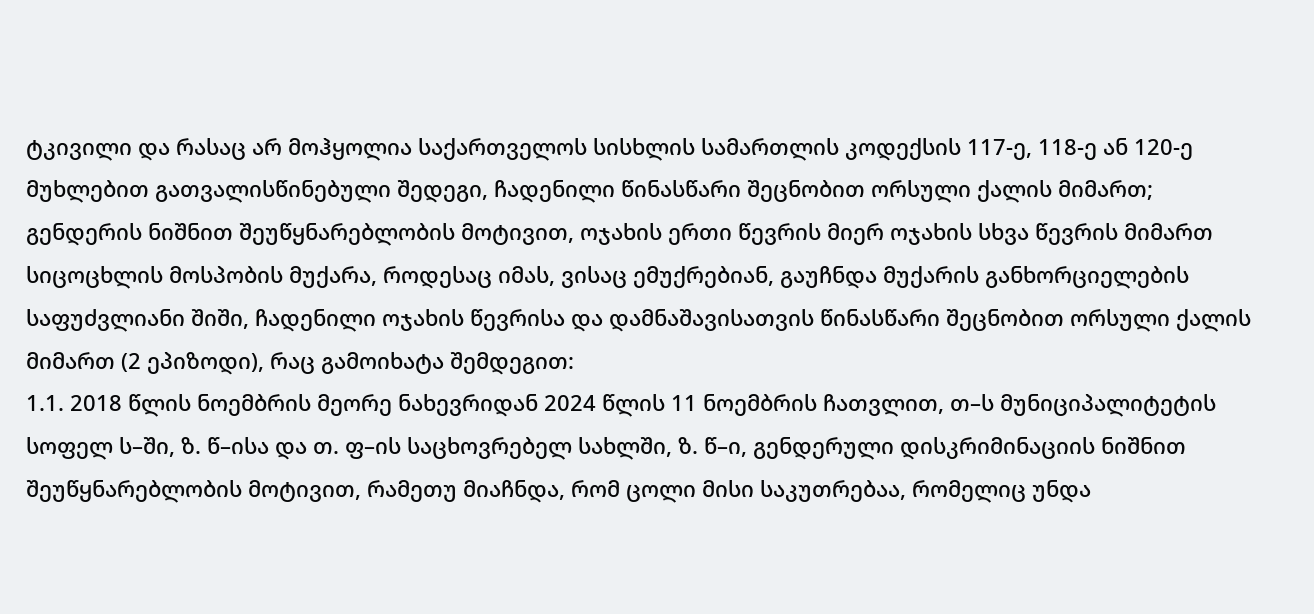ტკივილი და რასაც არ მოჰყოლია საქართველოს სისხლის სამართლის კოდექსის 117-ე, 118-ე ან 120-ე მუხლებით გათვალისწინებული შედეგი, ჩადენილი წინასწარი შეცნობით ორსული ქალის მიმართ; გენდერის ნიშნით შეუწყნარებლობის მოტივით, ოჯახის ერთი წევრის მიერ ოჯახის სხვა წევრის მიმართ სიცოცხლის მოსპობის მუქარა, როდესაც იმას, ვისაც ემუქრებიან, გაუჩნდა მუქარის განხორციელების საფუძვლიანი შიში, ჩადენილი ოჯახის წევრისა და დამნაშავისათვის წინასწარი შეცნობით ორსული ქალის მიმართ (2 ეპიზოდი), რაც გამოიხატა შემდეგით:
1.1. 2018 წლის ნოემბრის მეორე ნახევრიდან 2024 წლის 11 ნოემბრის ჩათვლით, თ–ს მუნიციპალიტეტის სოფელ ს–ში, ზ. წ–ისა და თ. ფ–ის საცხოვრებელ სახლში, ზ. წ–ი, გენდერული დისკრიმინაციის ნიშნით შეუწყნარებლობის მოტივით, რამეთუ მიაჩნდა, რომ ცოლი მისი საკუთრებაა, რომელიც უნდა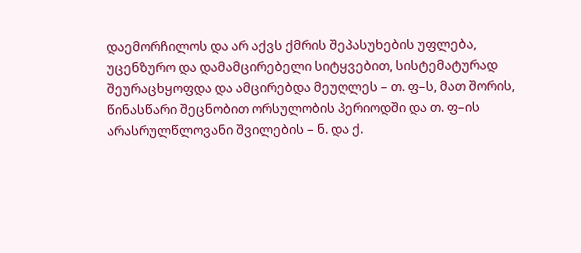დაემორჩილოს და არ აქვს ქმრის შეპასუხების უფლება, უცენზურო და დამამცირებელი სიტყვებით, სისტემატურად შეურაცხყოფდა და ამცირებდა მეუღლეს – თ. ფ–ს, მათ შორის, წინასწარი შეცნობით ორსულობის პერიოდში და თ. ფ–ის არასრულწლოვანი შვილების – ნ. და ქ.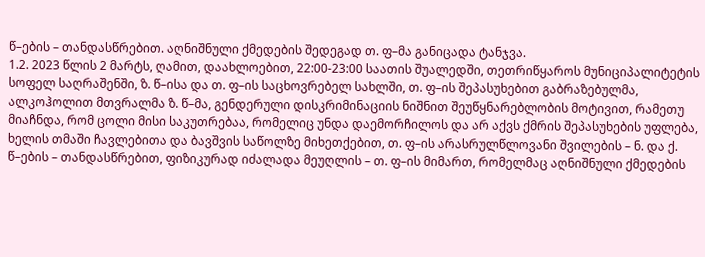წ–ების – თანდასწრებით. აღნიშნული ქმედების შედეგად თ. ფ–მა განიცადა ტანჯვა.
1.2. 2023 წლის 2 მარტს, ღამით, დაახლოებით, 22:00-23:00 საათის შუალედში, თეთრიწყაროს მუნიციპალიტეტის სოფელ საღრაშენში, ზ. წ–ისა და თ. ფ–ის საცხოვრებელ სახლში, თ. ფ–ის შეპასუხებით გაბრაზებულმა, ალკოჰოლით მთვრალმა ზ. წ–მა, გენდერული დისკრიმინაციის ნიშნით შეუწყნარებლობის მოტივით, რამეთუ მიაჩნდა, რომ ცოლი მისი საკუთრებაა, რომელიც უნდა დაემორჩილოს და არ აქვს ქმრის შეპასუხების უფლება, ხელის თმაში ჩავლებითა და ბავშვის საწოლზე მიხეთქებით, თ. ფ–ის არასრულწლოვანი შვილების – ნ. და ქ. წ–ების – თანდასწრებით, ფიზიკურად იძალადა მეუღლის – თ. ფ–ის მიმართ, რომელმაც აღნიშნული ქმედების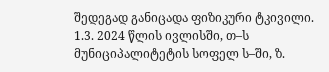შედეგად განიცადა ფიზიკური ტკივილი.
1.3. 2024 წლის ივლისში, თ–ს მუნიციპალიტეტის სოფელ ს–ში, ზ.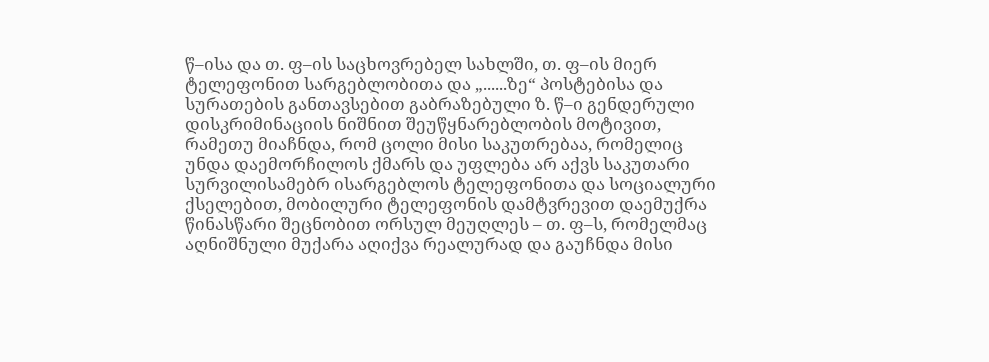წ–ისა და თ. ფ–ის საცხოვრებელ სახლში, თ. ფ–ის მიერ ტელეფონით სარგებლობითა და „......ზე“ პოსტებისა და სურათების განთავსებით გაბრაზებული ზ. წ–ი გენდერული დისკრიმინაციის ნიშნით შეუწყნარებლობის მოტივით, რამეთუ მიაჩნდა, რომ ცოლი მისი საკუთრებაა, რომელიც უნდა დაემორჩილოს ქმარს და უფლება არ აქვს საკუთარი სურვილისამებრ ისარგებლოს ტელეფონითა და სოციალური ქსელებით, მობილური ტელეფონის დამტვრევით დაემუქრა წინასწარი შეცნობით ორსულ მეუღლეს – თ. ფ–ს, რომელმაც აღნიშნული მუქარა აღიქვა რეალურად და გაუჩნდა მისი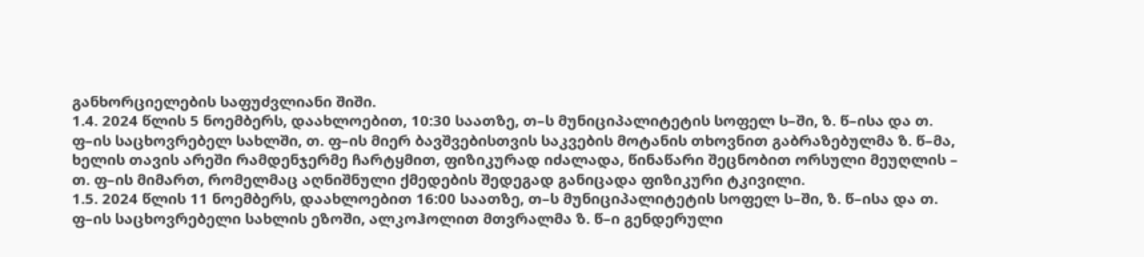განხორციელების საფუძვლიანი შიში.
1.4. 2024 წლის 5 ნოემბერს, დაახლოებით, 10:30 საათზე, თ–ს მუნიციპალიტეტის სოფელ ს–ში, ზ. წ–ისა და თ. ფ–ის საცხოვრებელ სახლში, თ. ფ–ის მიერ ბავშვებისთვის საკვების მოტანის თხოვნით გაბრაზებულმა ზ. წ–მა, ხელის თავის არეში რამდენჯერმე ჩარტყმით, ფიზიკურად იძალადა, წინაწარი შეცნობით ორსული მეუღლის – თ. ფ–ის მიმართ, რომელმაც აღნიშნული ქმედების შედეგად განიცადა ფიზიკური ტკივილი.
1.5. 2024 წლის 11 ნოემბერს, დაახლოებით 16:00 საათზე, თ–ს მუნიციპალიტეტის სოფელ ს–ში, ზ. წ–ისა და თ. ფ–ის საცხოვრებელი სახლის ეზოში, ალკოჰოლით მთვრალმა ზ. წ–ი გენდერული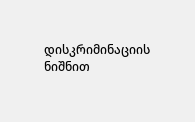დისკრიმინაციის ნიშნით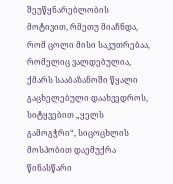შეუწყნარებლობის მოტივით, რმეთუ მიაჩნდა, რომ ცოლი მისი საკუთრებაა, რომელიც ვალდებულია, ქმარს სააბაზანოში წყალი გაცხელებული დაახვედროს, სიტყვებით „ყელს გამოგჭრი“, სიცოცხლის მოსპობით დაემუქრა წინასწარი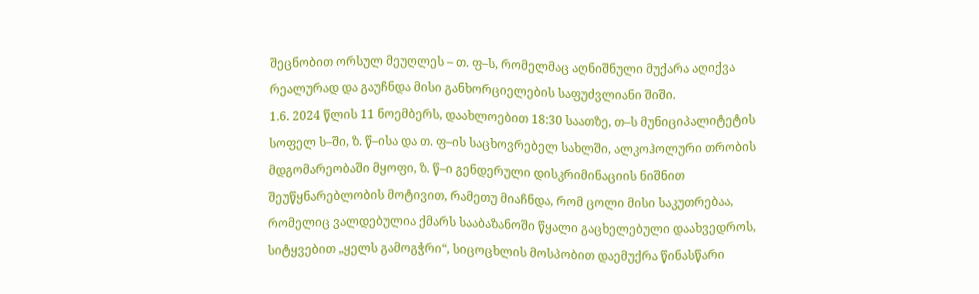შეცნობით ორსულ მეუღლეს – თ. ფ–ს, რომელმაც აღნიშნული მუქარა აღიქვა რეალურად და გაუჩნდა მისი განხორციელების საფუძვლიანი შიში.
1.6. 2024 წლის 11 ნოემბერს, დაახლოებით 18:30 საათზე, თ–ს მუნიციპალიტეტის სოფელ ს–ში, ზ. წ–ისა და თ. ფ–ის საცხოვრებელ სახლში, ალკოჰოლური თრობის მდგომარეობაში მყოფი, ზ. წ–ი გენდერული დისკრიმინაციის ნიშნით შეუწყნარებლობის მოტივით, რამეთუ მიაჩნდა, რომ ცოლი მისი საკუთრებაა, რომელიც ვალდებულია ქმარს სააბაზანოში წყალი გაცხელებული დაახვედროს, სიტყვებით „ყელს გამოგჭრი“, სიცოცხლის მოსპობით დაემუქრა წინასწარი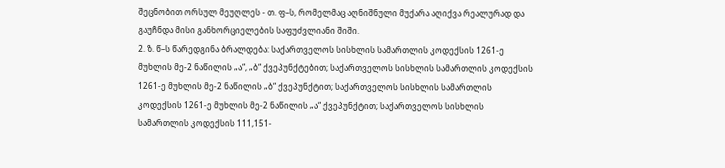შეცნობით ორსულ მეუღლეს - თ. ფ–ს, რომელმაც აღნიშნული მუქარა აღიქვა რეალურად და გაუჩნდა მისი განხორციელების საფუძვლიანი შიში.
2. ზ. წ–ს წარედგინა ბრალდება: საქართველოს სისხლის სამართლის კოდექსის 1261-ე მუხლის მე-2 ნაწილის „ა“, „ბ“ ქვეპუნქტებით; საქართველოს სისხლის სამართლის კოდექსის 1261-ე მუხლის მე-2 ნაწილის „ბ“ ქვეპუნქტით; საქართველოს სისხლის სამართლის კოდექსის 1261-ე მუხლის მე-2 ნაწილის „ა“ ქვეპუნქტით; საქართველოს სისხლის სამართლის კოდექსის 111,151-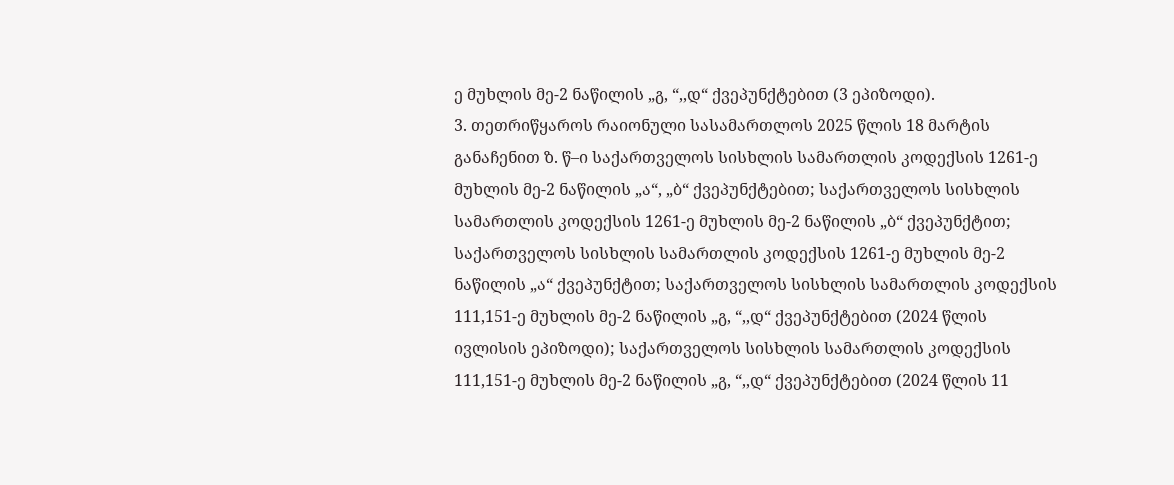ე მუხლის მე-2 ნაწილის „გ, “,,დ“ ქვეპუნქტებით (3 ეპიზოდი).
3. თეთრიწყაროს რაიონული სასამართლოს 2025 წლის 18 მარტის განაჩენით ზ. წ–ი საქართველოს სისხლის სამართლის კოდექსის 1261-ე მუხლის მე-2 ნაწილის „ა“, „ბ“ ქვეპუნქტებით; საქართველოს სისხლის სამართლის კოდექსის 1261-ე მუხლის მე-2 ნაწილის „ბ“ ქვეპუნქტით; საქართველოს სისხლის სამართლის კოდექსის 1261-ე მუხლის მე-2 ნაწილის „ა“ ქვეპუნქტით; საქართველოს სისხლის სამართლის კოდექსის 111,151-ე მუხლის მე-2 ნაწილის „გ, “,,დ“ ქვეპუნქტებით (2024 წლის ივლისის ეპიზოდი); საქართველოს სისხლის სამართლის კოდექსის 111,151-ე მუხლის მე-2 ნაწილის „გ, “,,დ“ ქვეპუნქტებით (2024 წლის 11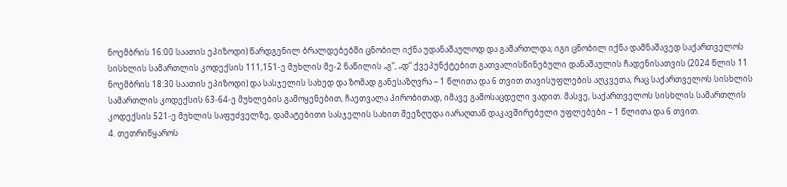ნოემბრის 16:00 საათის ეპიზოდი) წარდგენილ ბრალდებებში ცნობილ იქნა უდანაშაულოდ და გამართლდა; იგი ცნობილ იქნა დამნაშავედ საქართველოს სისხლის სამართლის კოდექსის 111,151-ე მუხლის მე-2 ნაწილის „გ“, „დ“ ქვეპუნქტებით გათვალისწინებული დანაშაულის ჩადენისათვის (2024 წლის 11 ნოემბრის 18:30 საათის ეპიზოდი) და სასჯელის სახედ და ზომად განესაზღვრა – 1 წლითა და 6 თვით თავისუფლების აღკვეთა, რაც საქართველოს სისხლის სამართლის კოდექსის 63-64-ე მუხლების გამოყენებით, ჩაეთვალა პირობითად, იმავე გამოსაცდელი ვადით. მასვე, საქართველოს სისხლის სამართლის კოდექსის 521-ე მუხლის საფუძველზე, დამატებითი სასჯელის სახით შეეზღუდა იარაღთან დაკავშირებული უფლებები – 1 წლითა და 6 თვით.
4. თეთრიწყაროს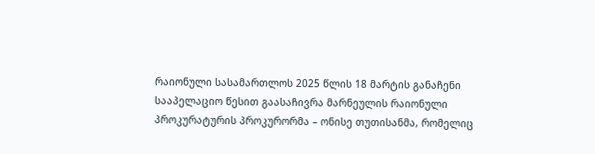რაიონული სასამართლოს 2025 წლის 18 მარტის განაჩენი სააპელაციო წესით გაასაჩივრა მარნეულის რაიონული პროკურატურის პროკურორმა – ონისე თუთისანმა, რომელიც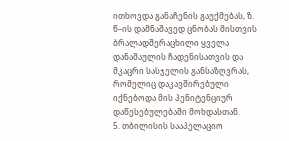ითხოვდა განაჩენის გაუქმებას, ზ. წ–ის დამნაშავედ ცნობას მისთვის ბრალადშერაცხილი ყველა დანაშაულის ჩადენისათვის და მკაცრი სასჯელის განსაზღვრას, რომელიც დაკავშირებული იქნებოდა მის პენიტენციურ დაწესებულებაში მოხდასთან.
5. თბილისის სააპელაციო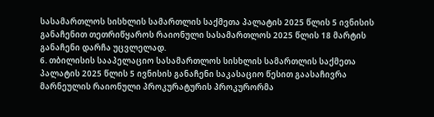სასამართლოს სისხლის სამართლის საქმეთა პალატის 2025 წლის 5 ივნისის განაჩენით თეთრიწყაროს რაიონული სასამართლოს 2025 წლის 18 მარტის განაჩენი დარჩა უცვლელად.
6. თბილისის სააპელაციო სასამართლოს სისხლის სამართლის საქმეთა პალატის 2025 წლის 5 ივნისის განაჩენი საკასაციო წესით გაასაჩივრა მარნეულის რაიონული პროკურატურის პროკურორმა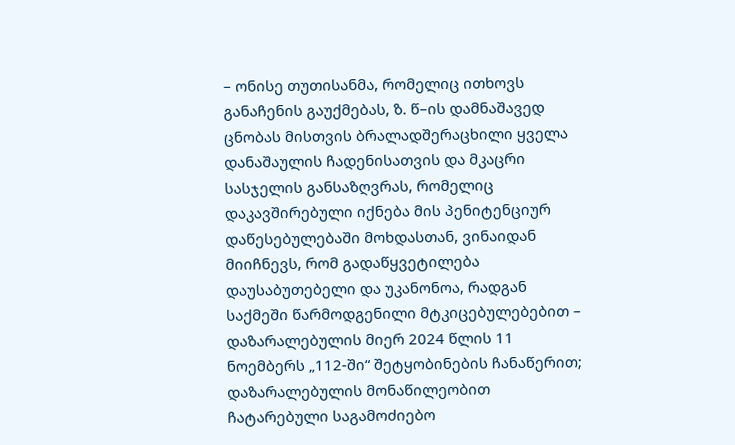– ონისე თუთისანმა, რომელიც ითხოვს განაჩენის გაუქმებას, ზ. წ–ის დამნაშავედ ცნობას მისთვის ბრალადშერაცხილი ყველა დანაშაულის ჩადენისათვის და მკაცრი სასჯელის განსაზღვრას, რომელიც დაკავშირებული იქნება მის პენიტენციურ დაწესებულებაში მოხდასთან, ვინაიდან მიიჩნევს, რომ გადაწყვეტილება დაუსაბუთებელი და უკანონოა, რადგან საქმეში წარმოდგენილი მტკიცებულებებით – დაზარალებულის მიერ 2024 წლის 11 ნოემბერს „112-ში“ შეტყობინების ჩანაწერით; დაზარალებულის მონაწილეობით ჩატარებული საგამოძიებო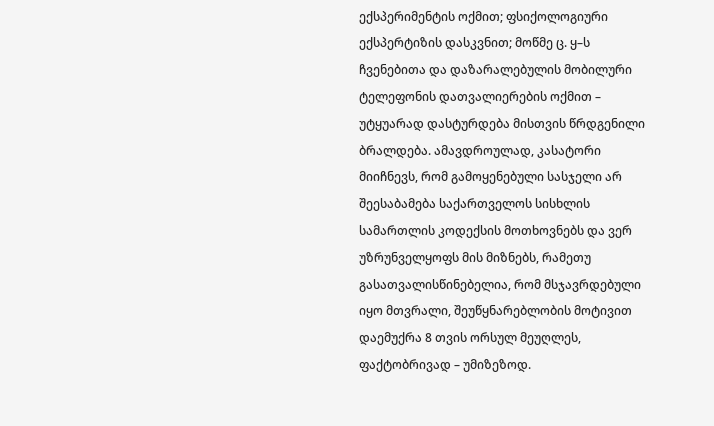ექსპერიმენტის ოქმით; ფსიქოლოგიური ექსპერტიზის დასკვნით; მოწმე ც. ყ–ს ჩვენებითა და დაზარალებულის მობილური ტელეფონის დათვალიერების ოქმით – უტყუარად დასტურდება მისთვის წრდგენილი ბრალდება. ამავდროულად, კასატორი მიიჩნევს, რომ გამოყენებული სასჯელი არ შეესაბამება საქართველოს სისხლის სამართლის კოდექსის მოთხოვნებს და ვერ უზრუნველყოფს მის მიზნებს, რამეთუ გასათვალისწინებელია, რომ მსჯავრდებული იყო მთვრალი, შეუწყნარებლობის მოტივით დაემუქრა 8 თვის ორსულ მეუღლეს, ფაქტობრივად – უმიზეზოდ.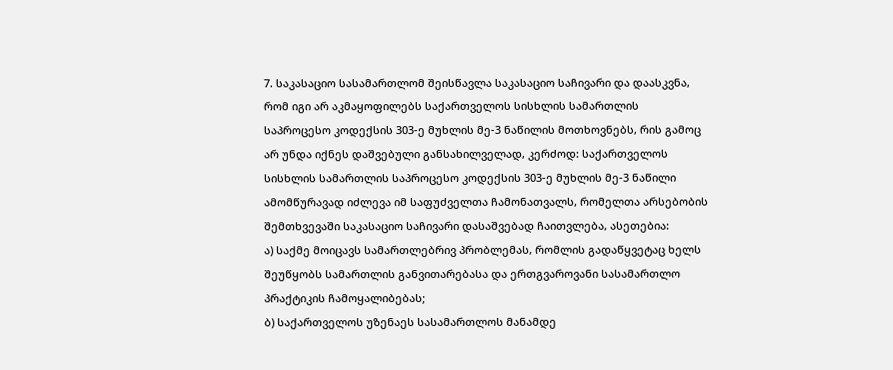7. საკასაციო სასამართლომ შეისწავლა საკასაციო საჩივარი და დაასკვნა, რომ იგი არ აკმაყოფილებს საქართველოს სისხლის სამართლის საპროცესო კოდექსის 303-ე მუხლის მე-3 ნაწილის მოთხოვნებს, რის გამოც არ უნდა იქნეს დაშვებული განსახილველად, კერძოდ: საქართველოს სისხლის სამართლის საპროცესო კოდექსის 303-ე მუხლის მე-3 ნაწილი ამომწურავად იძლევა იმ საფუძველთა ჩამონათვალს, რომელთა არსებობის შემთხვევაში საკასაციო საჩივარი დასაშვებად ჩაითვლება, ასეთებია:
ა) საქმე მოიცავს სამართლებრივ პრობლემას, რომლის გადაწყვეტაც ხელს შეუწყობს სამართლის განვითარებასა და ერთგვაროვანი სასამართლო პრაქტიკის ჩამოყალიბებას;
ბ) საქართველოს უზენაეს სასამართლოს მანამდე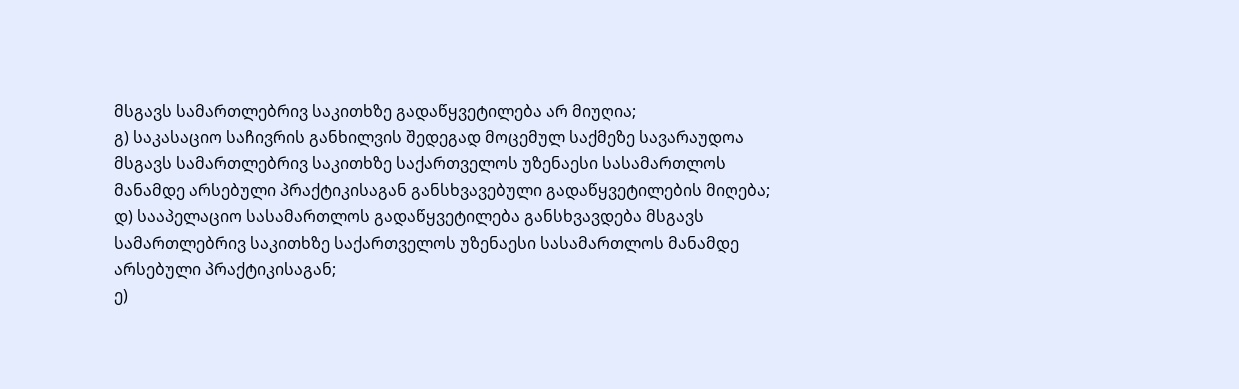მსგავს სამართლებრივ საკითხზე გადაწყვეტილება არ მიუღია;
გ) საკასაციო საჩივრის განხილვის შედეგად მოცემულ საქმეზე სავარაუდოა მსგავს სამართლებრივ საკითხზე საქართველოს უზენაესი სასამართლოს მანამდე არსებული პრაქტიკისაგან განსხვავებული გადაწყვეტილების მიღება;
დ) სააპელაციო სასამართლოს გადაწყვეტილება განსხვავდება მსგავს სამართლებრივ საკითხზე საქართველოს უზენაესი სასამართლოს მანამდე არსებული პრაქტიკისაგან;
ე)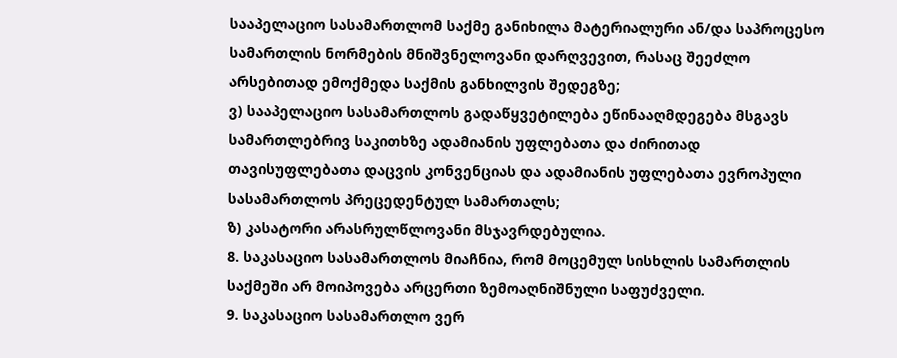სააპელაციო სასამართლომ საქმე განიხილა მატერიალური ან/და საპროცესო სამართლის ნორმების მნიშვნელოვანი დარღვევით, რასაც შეეძლო არსებითად ემოქმედა საქმის განხილვის შედეგზე;
ვ) სააპელაციო სასამართლოს გადაწყვეტილება ეწინააღმდეგება მსგავს სამართლებრივ საკითხზე ადამიანის უფლებათა და ძირითად თავისუფლებათა დაცვის კონვენციას და ადამიანის უფლებათა ევროპული სასამართლოს პრეცედენტულ სამართალს;
ზ) კასატორი არასრულწლოვანი მსჯავრდებულია.
8. საკასაციო სასამართლოს მიაჩნია, რომ მოცემულ სისხლის სამართლის საქმეში არ მოიპოვება არცერთი ზემოაღნიშნული საფუძველი.
9. საკასაციო სასამართლო ვერ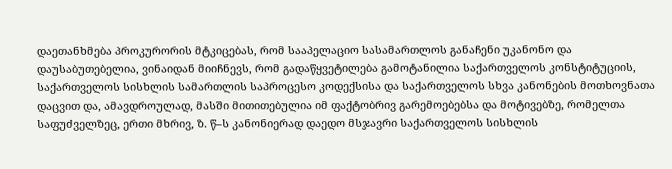დაეთანხმება პროკურორის მტკიცებას, რომ სააპელაციო სასამართლოს განაჩენი უკანონო და დაუსაბუთებელია, ვინაიდან მიიჩნევს, რომ გადაწყვეტილება გამოტანილია საქართველოს კონსტიტუციის, საქართველოს სისხლის სამართლის საპროცესო კოდექსისა და საქართველოს სხვა კანონების მოთხოვნათა დაცვით და, ამავდროულად, მასში მითითებულია იმ ფაქტობრივ გარემოებებსა და მოტივებზე, რომელთა საფუძველზეც, ერთი მხრივ, ზ. წ–ს კანონიერად დაედო მსჯავრი საქართველოს სისხლის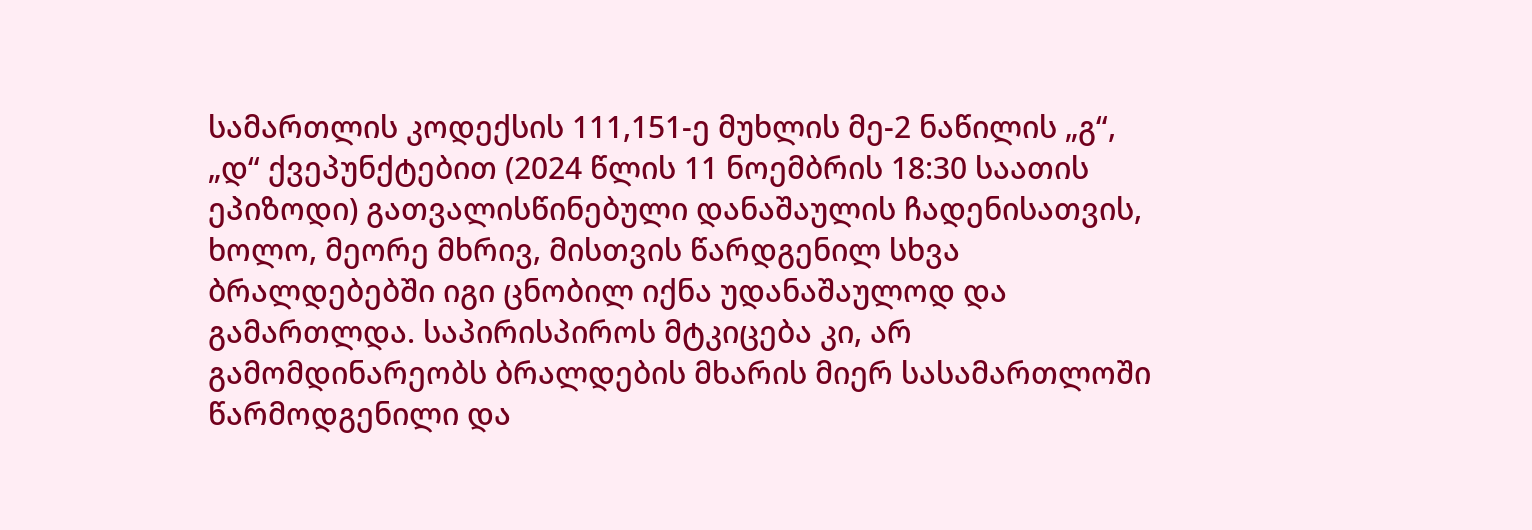სამართლის კოდექსის 111,151-ე მუხლის მე-2 ნაწილის „გ“, „დ“ ქვეპუნქტებით (2024 წლის 11 ნოემბრის 18:30 საათის ეპიზოდი) გათვალისწინებული დანაშაულის ჩადენისათვის, ხოლო, მეორე მხრივ, მისთვის წარდგენილ სხვა ბრალდებებში იგი ცნობილ იქნა უდანაშაულოდ და გამართლდა. საპირისპიროს მტკიცება კი, არ გამომდინარეობს ბრალდების მხარის მიერ სასამართლოში წარმოდგენილი და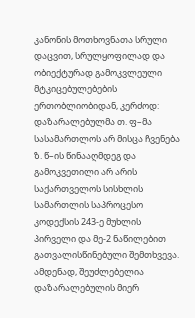კანონის მოთხოვნათა სრული დაცვით, სრულყოფილად და ობიექტურად გამოკვლეული მტკიცებულებების ერთობლიობიდან, კერძოდ: დაზარალებულმა თ. ფ–მა სასამართლოს არ მისცა ჩვენება ზ. წ–ის წინააღმდეგ და გამოკვეთილი არ არის საქართველოს სისხლის სამართლის საპროცესო კოდექსის 243-ე მუხლის პირველი და მე-2 ნაწილებით გათვალისწინებული შემთხვევა. ამდენად, შეუძლებელია დაზარალებულის მიერ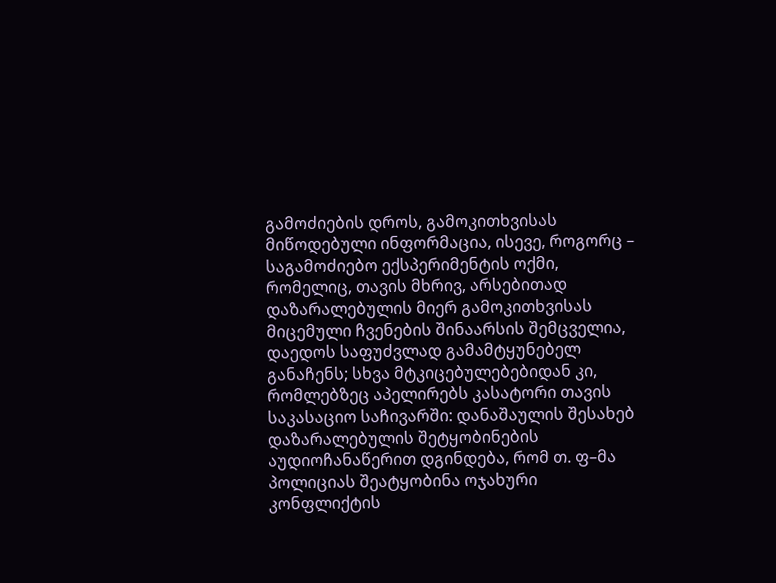გამოძიების დროს, გამოკითხვისას მიწოდებული ინფორმაცია, ისევე, როგორც – საგამოძიებო ექსპერიმენტის ოქმი, რომელიც, თავის მხრივ, არსებითად დაზარალებულის მიერ გამოკითხვისას მიცემული ჩვენების შინაარსის შემცველია, დაედოს საფუძვლად გამამტყუნებელ განაჩენს; სხვა მტკიცებულებებიდან კი, რომლებზეც აპელირებს კასატორი თავის საკასაციო საჩივარში: დანაშაულის შესახებ დაზარალებულის შეტყობინების აუდიოჩანაწერით დგინდება, რომ თ. ფ–მა პოლიციას შეატყობინა ოჯახური კონფლიქტის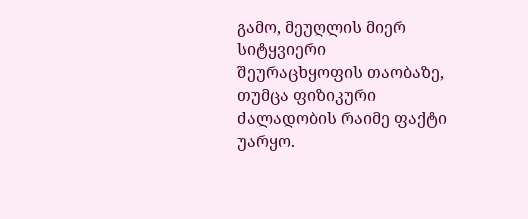გამო, მეუღლის მიერ სიტყვიერი შეურაცხყოფის თაობაზე, თუმცა ფიზიკური ძალადობის რაიმე ფაქტი უარყო.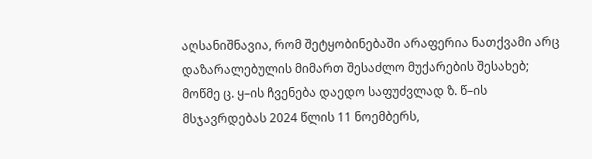აღსანიშნავია, რომ შეტყობინებაში არაფერია ნათქვამი არც დაზარალებულის მიმართ შესაძლო მუქარების შესახებ; მოწმე ც. ყ–ის ჩვენება დაედო საფუძვლად ზ. წ–ის მსჯავრდებას 2024 წლის 11 ნოემბერს,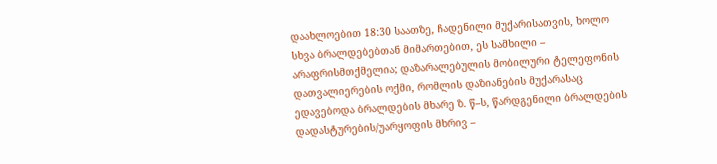დაახლოებით 18:30 საათზე, ჩადენილი მუქარისათვის, ხოლო სხვა ბრალდებებთან მიმართებით, ეს სამხილი – არაფრისმთქმელია; დაზარალებულის მობილური ტელეფონის დათვალიერების ოქმი, რომლის დაზიანების მუქარასაც ედავებოდა ბრალდების მხარე ზ. წ–ს, წარდგენილი ბრალდების დადასტურების/უარყოფის მხრივ –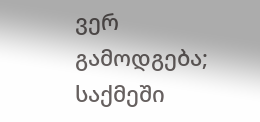ვერ გამოდგება; საქმეში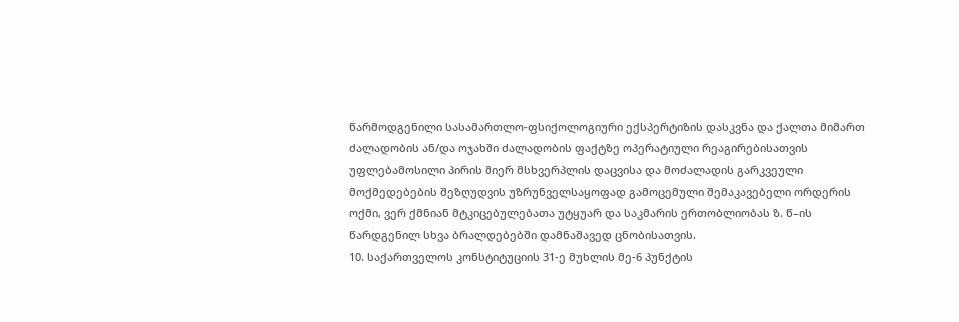წარმოდგენილი სასამართლო-ფსიქოლოგიური ექსპერტიზის დასკვნა და ქალთა მიმართ ძალადობის ან/და ოჯახში ძალადობის ფაქტზე ოპერატიული რეაგირებისათვის უფლებამოსილი პირის მიერ მსხვერპლის დაცვისა და მოძალადის გარკვეული მოქმედებების შეზღუდვის უზრუნველსაყოფად გამოცემული შემაკავებელი ორდერის ოქმი, ვერ ქმნიან მტკიცებულებათა უტყუარ და საკმარის ერთობლიობას ზ. წ–ის წარდგენილ სხვა ბრალდებებში დამნაშავედ ცნობისათვის.
10. საქართველოს კონსტიტუციის 31-ე მუხლის მე-6 პუნქტის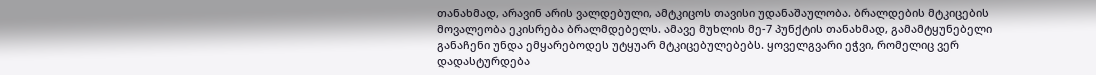თანახმად, არავინ არის ვალდებული, ამტკიცოს თავისი უდანაშაულობა. ბრალდების მტკიცების მოვალეობა ეკისრება ბრალმდებელს. ამავე მუხლის მე-7 პუნქტის თანახმად, გამამტყუნებელი განაჩენი უნდა ემყარებოდეს უტყუარ მტკიცებულებებს. ყოველგვარი ეჭვი, რომელიც ვერ დადასტურდება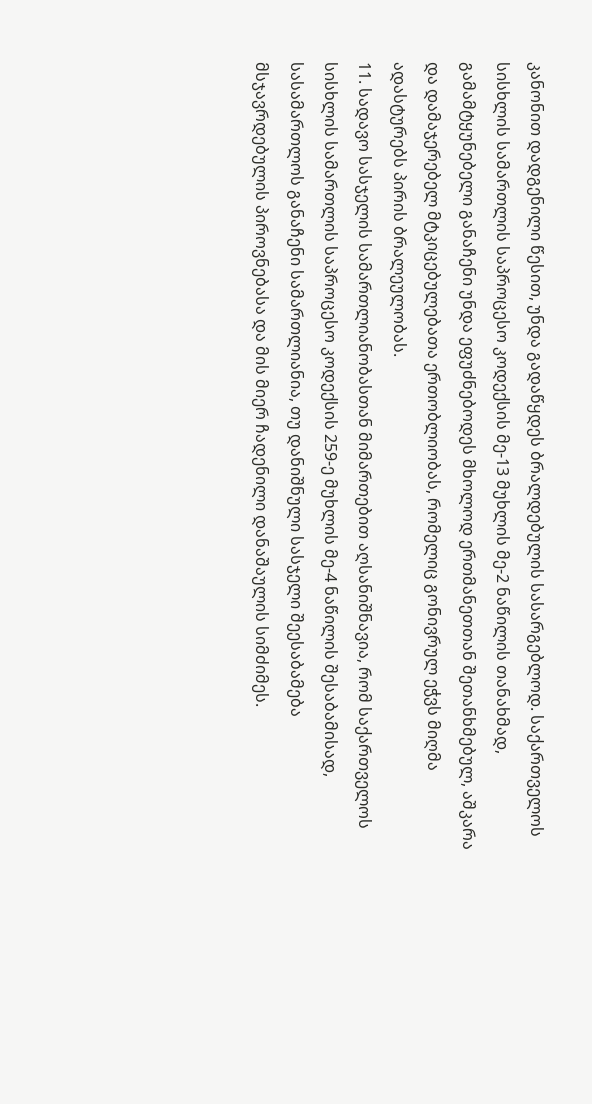კანონით დადგენილი წესით, უნდა გადაწყდეს ბრალდებულის სასარგებლოდ. საქართველოს სისხლის სამართლის საპროცესო კოდექსის მე-13 მუხლის მე-2 ნაწილის თანახმად, გამამტყუნებელი განაჩენი უნდა ეფუძნებოდეს მხოლოდ ერთმანეთთან შეთანხმებულ, აშკარა და დამაჯერებელ მტკიცებულებათა ერთობლიობას, რომელიც გონივრულ ეჭვს მიღმა ადასტურებს პირის ბრალეულობას.
11. სადავო სასჯელის სამართლიანობასთან მიმართებით აღსანიშნავია, რომ საქართველოს სისხლის სამართლის საპროცესო კოდექსის 259-ე მუხლის მე-4 ნაწილის შესაბამისად, სასამართლოს განაჩენი სამართლიანია, თუ დანიშნული სასჯელი შეესაბამება მსჯავრდებულის პიროვნებასა და მის მიერ ჩადენილი დანაშაულის სიმძიმეს.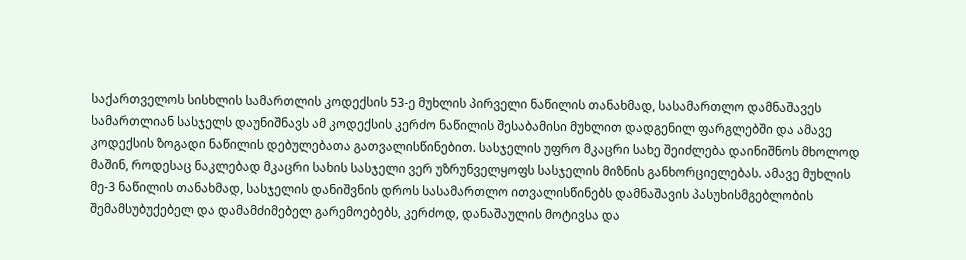საქართველოს სისხლის სამართლის კოდექსის 53-ე მუხლის პირველი ნაწილის თანახმად, სასამართლო დამნაშავეს სამართლიან სასჯელს დაუნიშნავს ამ კოდექსის კერძო ნაწილის შესაბამისი მუხლით დადგენილ ფარგლებში და ამავე კოდექსის ზოგადი ნაწილის დებულებათა გათვალისწინებით. სასჯელის უფრო მკაცრი სახე შეიძლება დაინიშნოს მხოლოდ მაშინ, როდესაც ნაკლებად მკაცრი სახის სასჯელი ვერ უზრუნველყოფს სასჯელის მიზნის განხორციელებას. ამავე მუხლის მე-3 ნაწილის თანახმად, სასჯელის დანიშვნის დროს სასამართლო ითვალისწინებს დამნაშავის პასუხისმგებლობის შემამსუბუქებელ და დამამძიმებელ გარემოებებს, კერძოდ, დანაშაულის მოტივსა და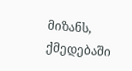მიზანს, ქმედებაში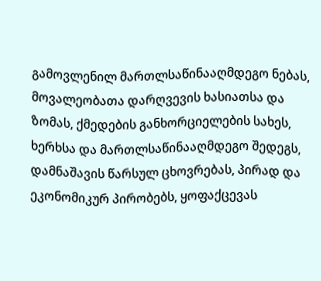გამოვლენილ მართლსაწინააღმდეგო ნებას, მოვალეობათა დარღვევის ხასიათსა და ზომას, ქმედების განხორციელების სახეს, ხერხსა და მართლსაწინააღმდეგო შედეგს, დამნაშავის წარსულ ცხოვრებას, პირად და ეკონომიკურ პირობებს, ყოფაქცევას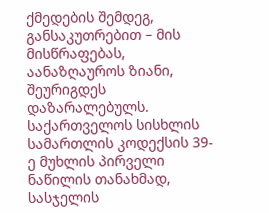ქმედების შემდეგ, განსაკუთრებით – მის მისწრაფებას, აანაზღაუროს ზიანი, შეურიგდეს დაზარალებულს. საქართველოს სისხლის სამართლის კოდექსის 39-ე მუხლის პირველი ნაწილის თანახმად, სასჯელის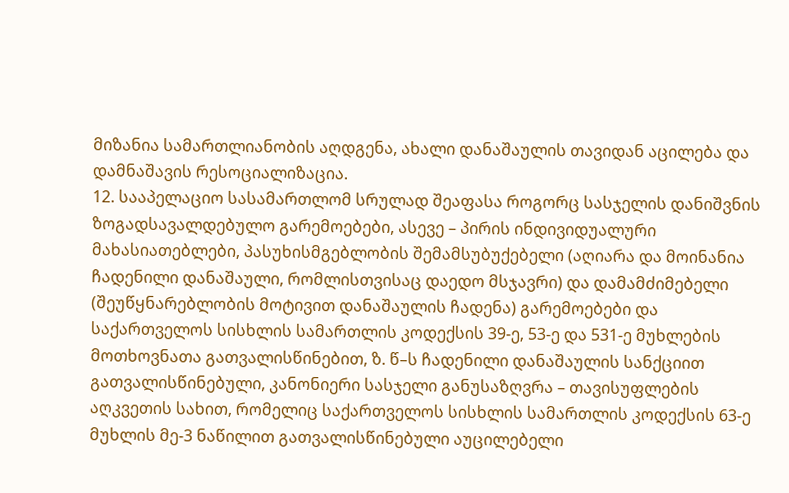მიზანია სამართლიანობის აღდგენა, ახალი დანაშაულის თავიდან აცილება და დამნაშავის რესოციალიზაცია.
12. სააპელაციო სასამართლომ სრულად შეაფასა როგორც სასჯელის დანიშვნის ზოგადსავალდებულო გარემოებები, ასევე – პირის ინდივიდუალური მახასიათებლები, პასუხისმგებლობის შემამსუბუქებელი (აღიარა და მოინანია ჩადენილი დანაშაული, რომლისთვისაც დაედო მსჯავრი) და დამამძიმებელი (შეუწყნარებლობის მოტივით დანაშაულის ჩადენა) გარემოებები და საქართველოს სისხლის სამართლის კოდექსის 39-ე, 53-ე და 531-ე მუხლების მოთხოვნათა გათვალისწინებით, ზ. წ–ს ჩადენილი დანაშაულის სანქციით გათვალისწინებული, კანონიერი სასჯელი განუსაზღვრა – თავისუფლების აღკვეთის სახით, რომელიც საქართველოს სისხლის სამართლის კოდექსის 63-ე მუხლის მე-3 ნაწილით გათვალისწინებული აუცილებელი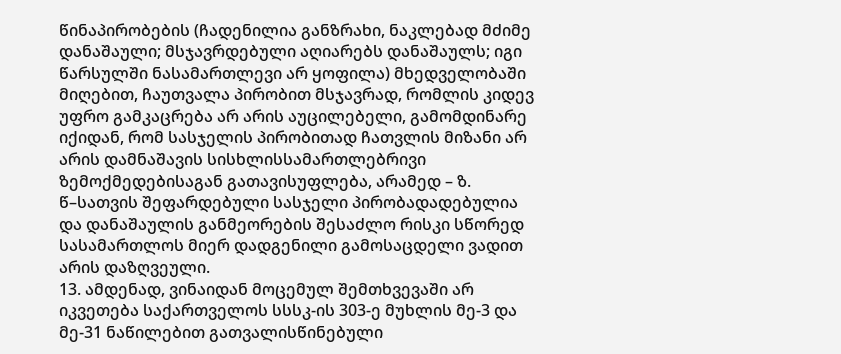წინაპირობების (ჩადენილია განზრახი, ნაკლებად მძიმე დანაშაული; მსჯავრდებული აღიარებს დანაშაულს; იგი წარსულში ნასამართლევი არ ყოფილა) მხედველობაში მიღებით, ჩაუთვალა პირობით მსჯავრად, რომლის კიდევ უფრო გამკაცრება არ არის აუცილებელი, გამომდინარე იქიდან, რომ სასჯელის პირობითად ჩათვლის მიზანი არ არის დამნაშავის სისხლისსამართლებრივი ზემოქმედებისაგან გათავისუფლება, არამედ – ზ. წ–სათვის შეფარდებული სასჯელი პირობადადებულია და დანაშაულის განმეორების შესაძლო რისკი სწორედ სასამართლოს მიერ დადგენილი გამოსაცდელი ვადით არის დაზღვეული.
13. ამდენად, ვინაიდან მოცემულ შემთხვევაში არ იკვეთება საქართველოს სსსკ-ის 303-ე მუხლის მე-3 და მე-31 ნაწილებით გათვალისწინებული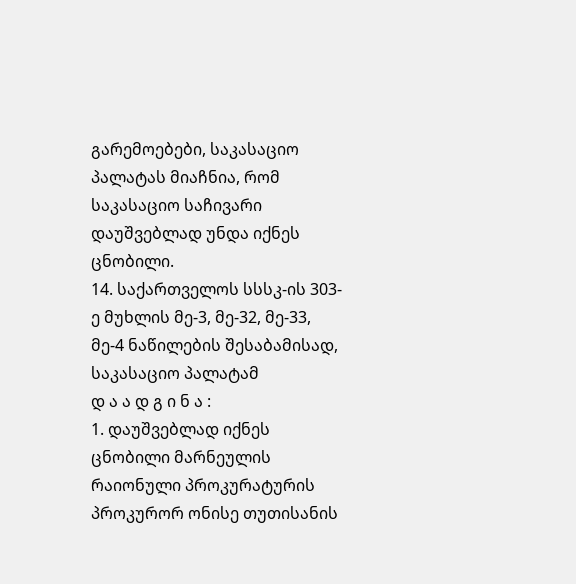გარემოებები, საკასაციო პალატას მიაჩნია, რომ საკასაციო საჩივარი დაუშვებლად უნდა იქნეს ცნობილი.
14. საქართველოს სსსკ-ის 303-ე მუხლის მე-3, მე-32, მე-33, მე-4 ნაწილების შესაბამისად, საკასაციო პალატამ
დ ა ა დ გ ი ნ ა :
1. დაუშვებლად იქნეს ცნობილი მარნეულის რაიონული პროკურატურის პროკურორ ონისე თუთისანის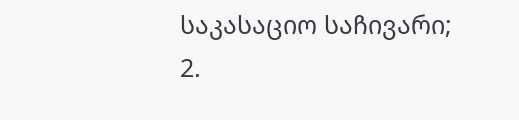საკასაციო საჩივარი;
2.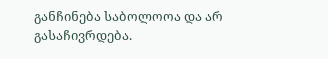განჩინება საბოლოოა და არ გასაჩივრდება.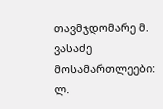თავმჯდომარე მ. ვასაძე
მოსამართლეები: ლ.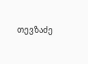თევზაძე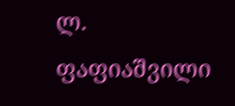ლ. ფაფიაშვილი